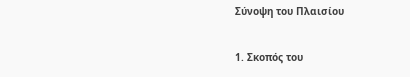Σύνοψη του Πλαισίου

1. Σκοπός του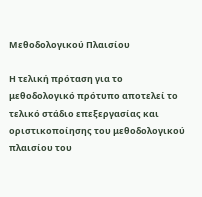Μεθοδολογικού Πλαισίου

Η τελική πρόταση για το μεθοδολογικό πρότυπο αποτελεί το τελικό στάδιο επεξεργασίας και οριστικοποίησης του μεθοδολογικού πλαισίου του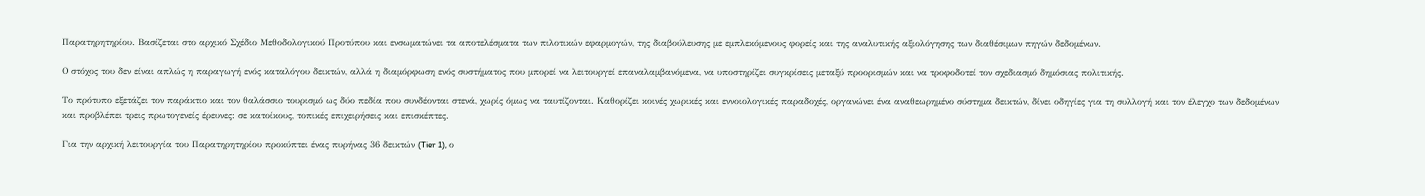Παρατηρητηρίου. Βασίζεται στο αρχικό Σχέδιο Μεθοδολογικού Προτύπου και ενσωματώνει τα αποτελέσματα των πιλοτικών εφαρμογών, της διαβούλευσης με εμπλεκόμενους φορείς και της αναλυτικής αξιολόγησης των διαθέσιμων πηγών δεδομένων.

Ο στόχος του δεν είναι απλώς η παραγωγή ενός καταλόγου δεικτών, αλλά η διαμόρφωση ενός συστήματος που μπορεί να λειτουργεί επαναλαμβανόμενα, να υποστηρίζει συγκρίσεις μεταξύ προορισμών και να τροφοδοτεί τον σχεδιασμό δημόσιας πολιτικής.

Το πρότυπο εξετάζει τον παράκτιο και τον θαλάσσιο τουρισμό ως δύο πεδία που συνδέονται στενά, χωρίς όμως να ταυτίζονται. Καθορίζει κοινές χωρικές και εννοιολογικές παραδοχές, οργανώνει ένα αναθεωρημένο σύστημα δεικτών, δίνει οδηγίες για τη συλλογή και τον έλεγχο των δεδομένων και προβλέπει τρεις πρωτογενείς έρευνες: σε κατοίκους, τοπικές επιχειρήσεις και επισκέπτες.

Για την αρχική λειτουργία του Παρατηρητηρίου προκύπτει ένας πυρήνας 36 δεικτών (Tier 1), ο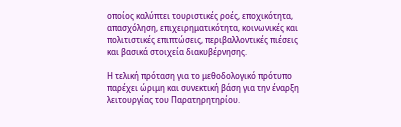οποίος καλύπτει τουριστικές ροές, εποχικότητα, απασχόληση, επιχειρηματικότητα, κοινωνικές και πολιτιστικές επιπτώσεις, περιβαλλοντικές πιέσεις και βασικά στοιχεία διακυβέρνησης.

Η τελική πρόταση για το μεθοδολογικό πρότυπο παρέχει ώριμη και συνεκτική βάση για την έναρξη λειτουργίας του Παρατηρητηρίου.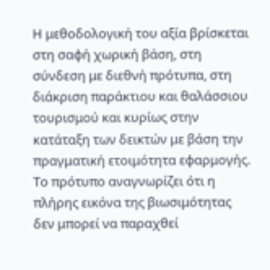Η μεθοδολογική του αξία βρίσκεται στη σαφή χωρική βάση, στη σύνδεση με διεθνή πρότυπα, στη διάκριση παράκτιου και θαλάσσιου τουρισμού και κυρίως στην κατάταξη των δεικτών με βάση την πραγματική ετοιμότητα εφαρμογής. Το πρότυπο αναγνωρίζει ότι η πλήρης εικόνα της βιωσιμότητας δεν μπορεί να παραχθεί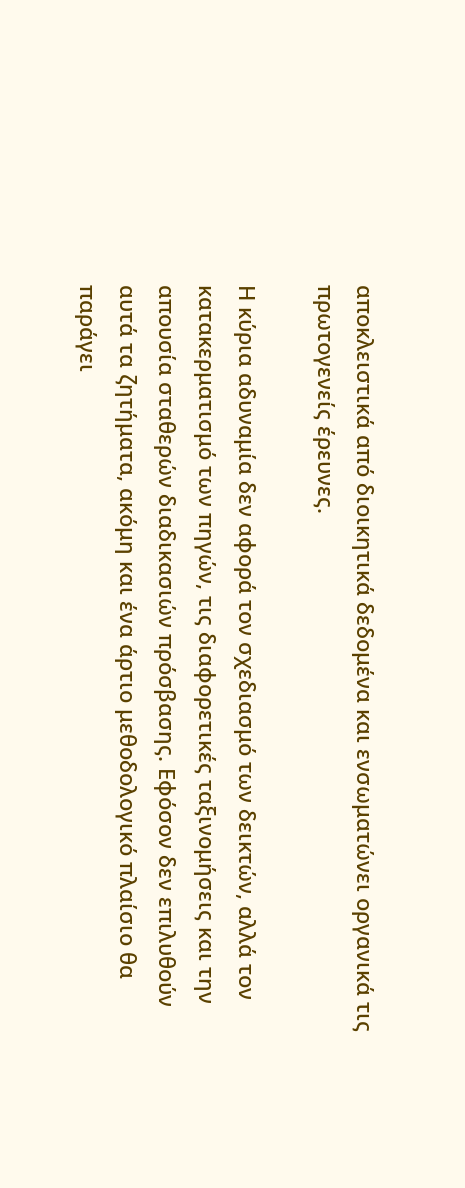αποκλειστικά από διοικητικά δεδομένα και ενσωματώνει οργανικά τις πρωτογενείς έρευνες.

Η κύρια αδυναμία δεν αφορά τον σχεδιασμό των δεικτών, αλλά τον κατακερματισμό των πηγών, τις διαφορετικές ταξινομήσεις και την απουσία σταθερών διαδικασιών πρόσβασης. Εφόσον δεν επιλυθούν αυτά τα ζητήματα, ακόμη και ένα άρτιο μεθοδολογικό πλαίσιο θα παράγει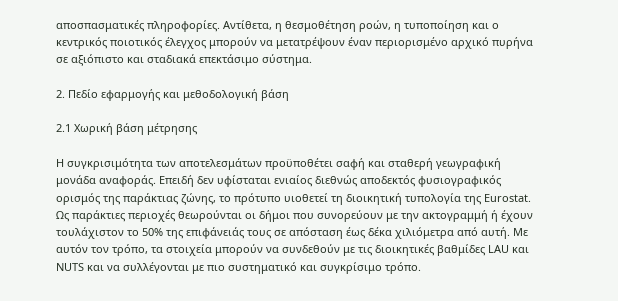αποσπασματικές πληροφορίες. Αντίθετα, η θεσμοθέτηση ροών, η τυποποίηση και ο κεντρικός ποιοτικός έλεγχος μπορούν να μετατρέψουν έναν περιορισμένο αρχικό πυρήνα σε αξιόπιστο και σταδιακά επεκτάσιμο σύστημα.

2. Πεδίο εφαρμογής και μεθοδολογική βάση

2.1 Χωρική βάση μέτρησης

Η συγκρισιμότητα των αποτελεσμάτων προϋποθέτει σαφή και σταθερή γεωγραφική μονάδα αναφοράς. Επειδή δεν υφίσταται ενιαίος διεθνώς αποδεκτός φυσιογραφικός ορισμός της παράκτιας ζώνης, το πρότυπο υιοθετεί τη διοικητική τυπολογία της Eurostat. Ως παράκτιες περιοχές θεωρούνται οι δήμοι που συνορεύουν με την ακτογραμμή ή έχουν τουλάχιστον το 50% της επιφάνειάς τους σε απόσταση έως δέκα χιλιόμετρα από αυτή. Με αυτόν τον τρόπο, τα στοιχεία μπορούν να συνδεθούν με τις διοικητικές βαθμίδες LAU και NUTS και να συλλέγονται με πιο συστηματικό και συγκρίσιμο τρόπο.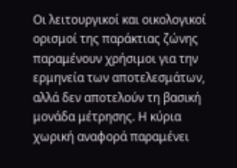Οι λειτουργικοί και οικολογικοί ορισμοί της παράκτιας ζώνης παραμένουν χρήσιμοι για την ερμηνεία των αποτελεσμάτων, αλλά δεν αποτελούν τη βασική μονάδα μέτρησης. Η κύρια χωρική αναφορά παραμένει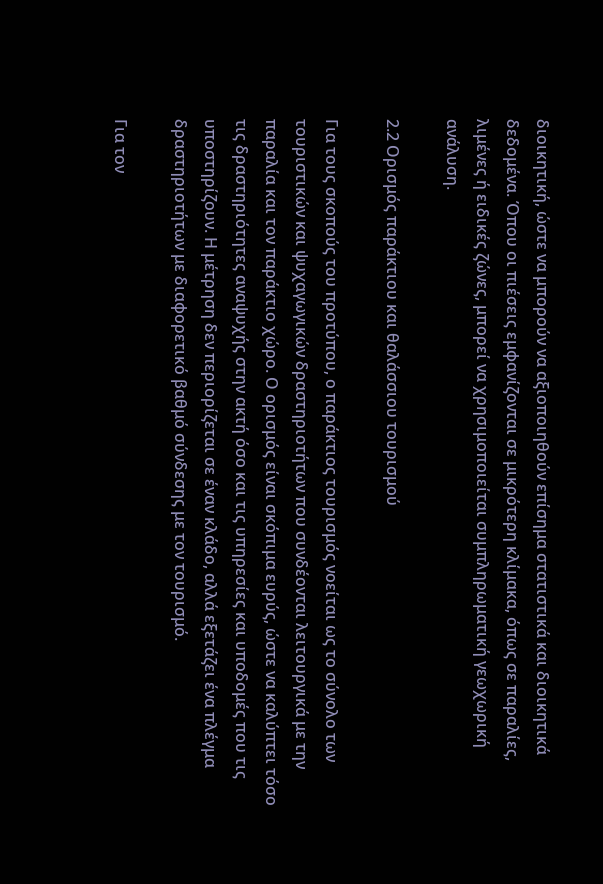διοικητική, ώστε να μπορούν να αξιοποιηθούν επίσημα στατιστικά και διοικητικά δεδομένα. Όπου οι πιέσεις εμφανίζονται σε μικρότερη κλίμακα, όπως σε παραλίες, λιμένες ή ειδικές ζώνες, μπορεί να χρησιμοποιείται συμπληρωματική γεωχωρική ανάλυση.

2.2 Ορισμός παράκτιου και θαλάσσιου τουρισμού

Για τους σκοπούς του προτύπου, ο παράκτιος τουρισμός νοείται ως το σύνολο των τουριστικών και ψυχαγωγικών δραστηριοτήτων που συνδέονται λειτουργικά με την παραλία και τον παράκτιο χώρο. Ο ορισμός είναι σκόπιμα ευρύς, ώστε να καλύπτει τόσο τις δραστηριότητες αναψυχής στην ακτή όσο και τις υπηρεσίες και υποδομές που τις υποστηρίζουν. Η μέτρηση δεν περιορίζεται σε έναν κλάδο, αλλά εξετάζει ένα πλέγμα δραστηριοτήτων με διαφορετικό βαθμό σύνδεσης με τον τουρισμό.

Για τον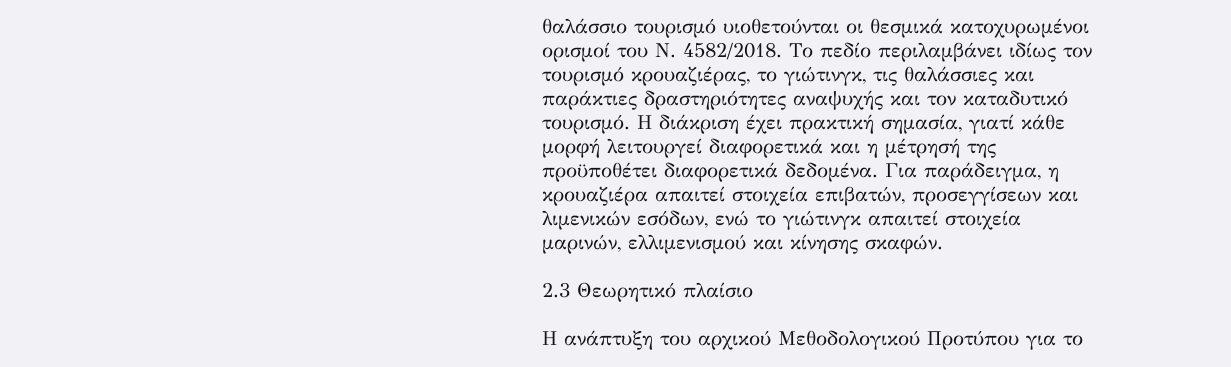θαλάσσιο τουρισμό υιοθετούνται οι θεσμικά κατοχυρωμένοι ορισμοί του Ν. 4582/2018. Το πεδίο περιλαμβάνει ιδίως τον τουρισμό κρουαζιέρας, το γιώτινγκ, τις θαλάσσιες και παράκτιες δραστηριότητες αναψυχής και τον καταδυτικό τουρισμό. Η διάκριση έχει πρακτική σημασία, γιατί κάθε μορφή λειτουργεί διαφορετικά και η μέτρησή της προϋποθέτει διαφορετικά δεδομένα. Για παράδειγμα, η κρουαζιέρα απαιτεί στοιχεία επιβατών, προσεγγίσεων και λιμενικών εσόδων, ενώ το γιώτινγκ απαιτεί στοιχεία μαρινών, ελλιμενισμού και κίνησης σκαφών.

2.3 Θεωρητικό πλαίσιο

Η ανάπτυξη του αρχικού Μεθοδολογικού Προτύπου για το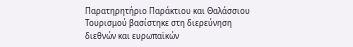Παρατηρητήριο Παράκτιου και Θαλάσσιου Τουρισμού βασίστηκε στη διερεύνηση διεθνών και ευρωπαϊκών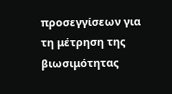προσεγγίσεων για τη μέτρηση της βιωσιμότητας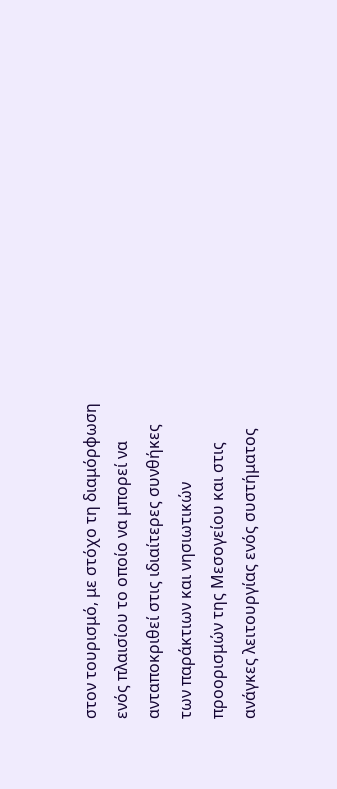στον τουρισμό, με στόχο τη διαμόρφωση ενός πλαισίου το οποίο να μπορεί να ανταποκριθεί στις ιδιαίτερες συνθήκες των παράκτιων και νησιωτικών προορισμών της Μεσογείου και στις ανάγκες λειτουργίας ενός συστήματος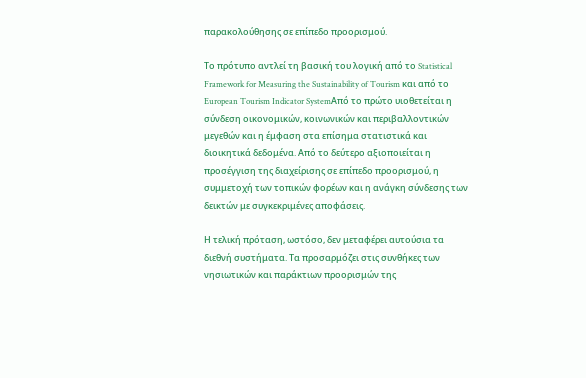παρακολούθησης σε επίπεδο προορισμού.

Το πρότυπο αντλεί τη βασική του λογική από το Statistical Framework for Measuring the Sustainability of Tourism και από το European Tourism Indicator SystemΑπό το πρώτο υιοθετείται η σύνδεση οικονομικών, κοινωνικών και περιβαλλοντικών μεγεθών και η έμφαση στα επίσημα στατιστικά και διοικητικά δεδομένα. Από το δεύτερο αξιοποιείται η προσέγγιση της διαχείρισης σε επίπεδο προορισμού, η συμμετοχή των τοπικών φορέων και η ανάγκη σύνδεσης των δεικτών με συγκεκριμένες αποφάσεις.

Η τελική πρόταση, ωστόσο, δεν μεταφέρει αυτούσια τα διεθνή συστήματα. Τα προσαρμόζει στις συνθήκες των νησιωτικών και παράκτιων προορισμών της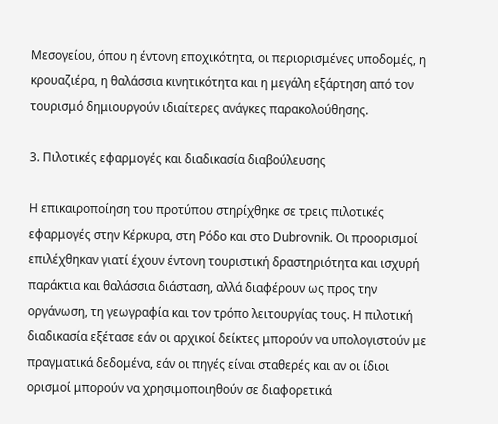Μεσογείου, όπου η έντονη εποχικότητα, οι περιορισμένες υποδομές, η κρουαζιέρα, η θαλάσσια κινητικότητα και η μεγάλη εξάρτηση από τον τουρισμό δημιουργούν ιδιαίτερες ανάγκες παρακολούθησης.

3. Πιλοτικές εφαρμογές και διαδικασία διαβούλευσης

Η επικαιροποίηση του προτύπου στηρίχθηκε σε τρεις πιλοτικές εφαρμογές στην Κέρκυρα, στη Ρόδο και στο Dubrovnik. Οι προορισμοί επιλέχθηκαν γιατί έχουν έντονη τουριστική δραστηριότητα και ισχυρή παράκτια και θαλάσσια διάσταση, αλλά διαφέρουν ως προς την οργάνωση, τη γεωγραφία και τον τρόπο λειτουργίας τους. Η πιλοτική διαδικασία εξέτασε εάν οι αρχικοί δείκτες μπορούν να υπολογιστούν με πραγματικά δεδομένα, εάν οι πηγές είναι σταθερές και αν οι ίδιοι ορισμοί μπορούν να χρησιμοποιηθούν σε διαφορετικά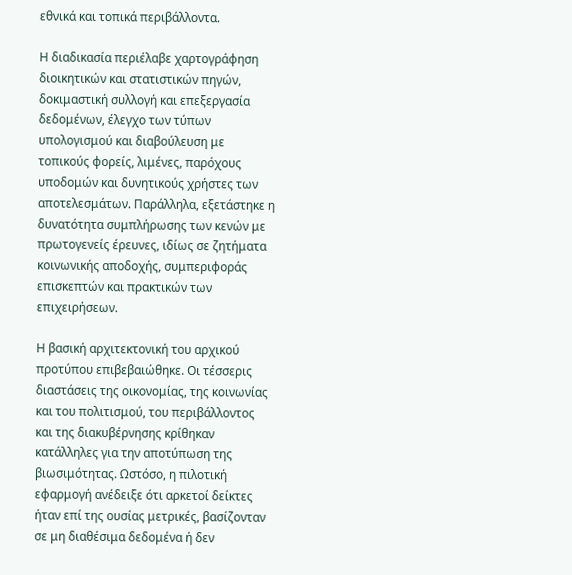εθνικά και τοπικά περιβάλλοντα.

Η διαδικασία περιέλαβε χαρτογράφηση διοικητικών και στατιστικών πηγών, δοκιμαστική συλλογή και επεξεργασία δεδομένων, έλεγχο των τύπων υπολογισμού και διαβούλευση με τοπικούς φορείς, λιμένες, παρόχους υποδομών και δυνητικούς χρήστες των αποτελεσμάτων. Παράλληλα, εξετάστηκε η δυνατότητα συμπλήρωσης των κενών με πρωτογενείς έρευνες, ιδίως σε ζητήματα κοινωνικής αποδοχής, συμπεριφοράς επισκεπτών και πρακτικών των επιχειρήσεων.

Η βασική αρχιτεκτονική του αρχικού προτύπου επιβεβαιώθηκε. Οι τέσσερις διαστάσεις της οικονομίας, της κοινωνίας και του πολιτισμού, του περιβάλλοντος και της διακυβέρνησης κρίθηκαν κατάλληλες για την αποτύπωση της βιωσιμότητας. Ωστόσο, η πιλοτική εφαρμογή ανέδειξε ότι αρκετοί δείκτες ήταν επί της ουσίας μετρικές, βασίζονταν σε μη διαθέσιμα δεδομένα ή δεν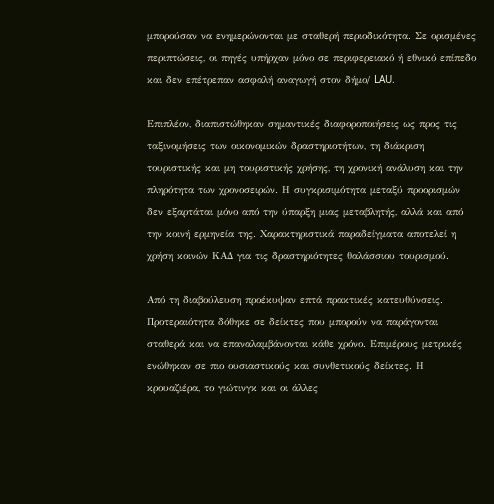μπορούσαν να ενημερώνονται με σταθερή περιοδικότητα. Σε ορισμένες περιπτώσεις, οι πηγές υπήρχαν μόνο σε περιφερειακό ή εθνικό επίπεδο και δεν επέτρεπαν ασφαλή αναγωγή στον δήμο/ LAU.

Επιπλέον, διαπιστώθηκαν σημαντικές διαφοροποιήσεις ως προς τις ταξινομήσεις των οικονομικών δραστηριοτήτων, τη διάκριση τουριστικής και μη τουριστικής χρήσης, τη χρονική ανάλυση και την πληρότητα των χρονοσειρών. Η συγκρισιμότητα μεταξύ προορισμών δεν εξαρτάται μόνο από την ύπαρξη μιας μεταβλητής, αλλά και από την κοινή ερμηνεία της. Χαρακτηριστικά παραδείγματα αποτελεί η χρήση κοινών ΚΑΔ για τις δραστηριότητες θαλάσσιου τουρισμού.

Από τη διαβούλευση προέκυψαν επτά πρακτικές κατευθύνσεις. Προτεραιότητα δόθηκε σε δείκτες που μπορούν να παράγονται σταθερά και να επαναλαμβάνονται κάθε χρόνο. Επιμέρους μετρικές ενώθηκαν σε πιο ουσιαστικούς και συνθετικούς δείκτες. Η κρουαζιέρα, το γιώτινγκ και οι άλλες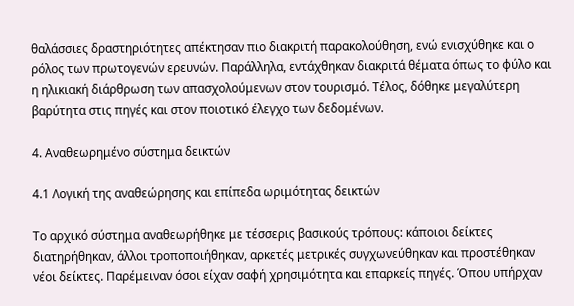θαλάσσιες δραστηριότητες απέκτησαν πιο διακριτή παρακολούθηση, ενώ ενισχύθηκε και ο ρόλος των πρωτογενών ερευνών. Παράλληλα, εντάχθηκαν διακριτά θέματα όπως το φύλο και η ηλικιακή διάρθρωση των απασχολούμενων στον τουρισμό. Τέλος, δόθηκε μεγαλύτερη βαρύτητα στις πηγές και στον ποιοτικό έλεγχο των δεδομένων.

4. Αναθεωρημένο σύστημα δεικτών

4.1 Λογική της αναθεώρησης και επίπεδα ωριμότητας δεικτών

Το αρχικό σύστημα αναθεωρήθηκε με τέσσερις βασικούς τρόπους: κάποιοι δείκτες διατηρήθηκαν, άλλοι τροποποιήθηκαν, αρκετές μετρικές συγχωνεύθηκαν και προστέθηκαν νέοι δείκτες. Παρέμειναν όσοι είχαν σαφή χρησιμότητα και επαρκείς πηγές. Όπου υπήρχαν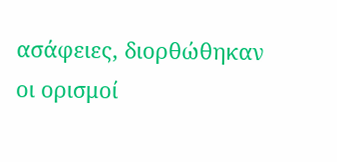ασάφειες, διορθώθηκαν οι ορισμοί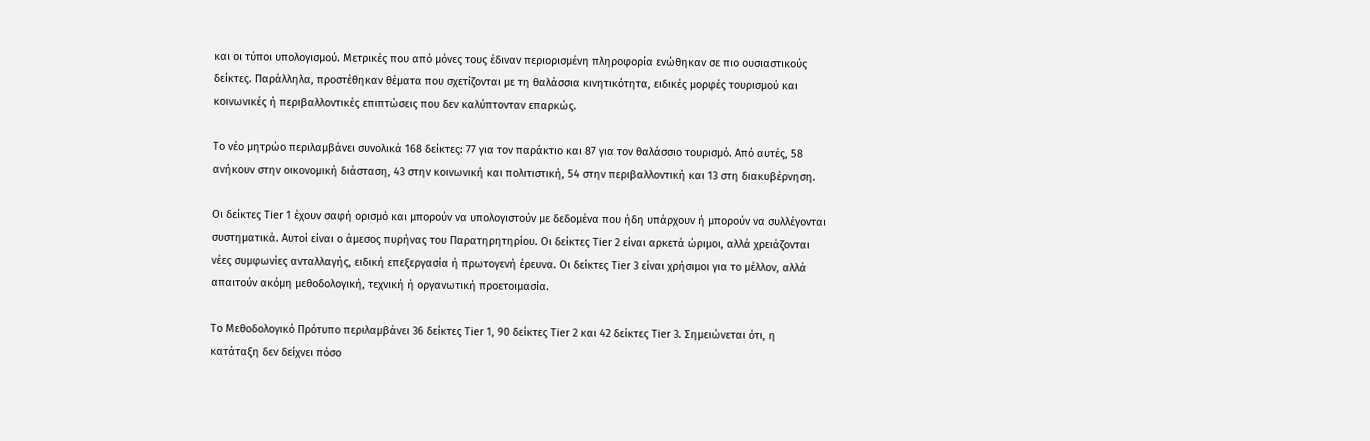και οι τύποι υπολογισμού. Μετρικές που από μόνες τους έδιναν περιορισμένη πληροφορία ενώθηκαν σε πιο ουσιαστικούς δείκτες. Παράλληλα, προστέθηκαν θέματα που σχετίζονται με τη θαλάσσια κινητικότητα, ειδικές μορφές τουρισμού και κοινωνικές ή περιβαλλοντικές επιπτώσεις που δεν καλύπτονταν επαρκώς.

Το νέο μητρώο περιλαμβάνει συνολικά 168 δείκτες: 77 για τον παράκτιο και 87 για τον θαλάσσιο τουρισμό. Από αυτές, 58 ανήκουν στην οικονομική διάσταση, 43 στην κοινωνική και πολιτιστική, 54 στην περιβαλλοντική και 13 στη διακυβέρνηση.

Οι δείκτες Tier 1 έχουν σαφή ορισμό και μπορούν να υπολογιστούν με δεδομένα που ήδη υπάρχουν ή μπορούν να συλλέγονται συστηματικά. Αυτοί είναι ο άμεσος πυρήνας του Παρατηρητηρίου. Οι δείκτες Tier 2 είναι αρκετά ώριμοι, αλλά χρειάζονται νέες συμφωνίες ανταλλαγής, ειδική επεξεργασία ή πρωτογενή έρευνα. Οι δείκτες Tier 3 είναι χρήσιμοι για το μέλλον, αλλά απαιτούν ακόμη μεθοδολογική, τεχνική ή οργανωτική προετοιμασία.

Το Μεθοδολογικό Πρότυπο περιλαμβάνει 36 δείκτες Tier 1, 90 δείκτες Tier 2 και 42 δείκτες Tier 3. Σημειώνεται ότι, η κατάταξη δεν δείχνει πόσο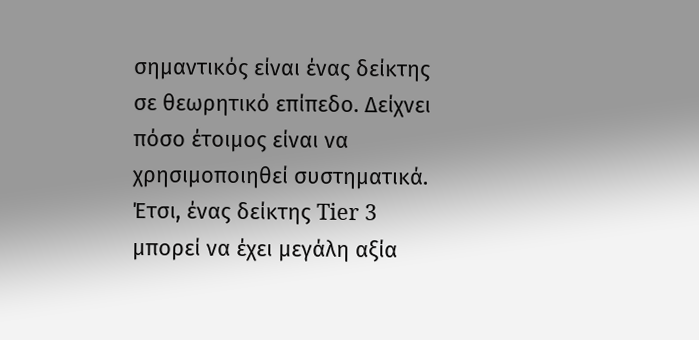σημαντικός είναι ένας δείκτης σε θεωρητικό επίπεδο. Δείχνει πόσο έτοιμος είναι να χρησιμοποιηθεί συστηματικά. Έτσι, ένας δείκτης Tier 3 μπορεί να έχει μεγάλη αξία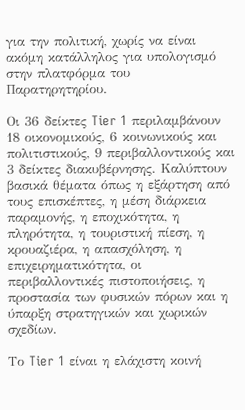για την πολιτική, χωρίς να είναι ακόμη κατάλληλος για υπολογισμό στην πλατφόρμα του Παρατηρητηρίου.

Οι 36 δείκτες Tier 1 περιλαμβάνουν 18 οικονομικούς, 6 κοινωνικούς και πολιτιστικούς, 9 περιβαλλοντικούς και 3 δείκτες διακυβέρνησης. Καλύπτουν βασικά θέματα όπως η εξάρτηση από τους επισκέπτες, η μέση διάρκεια παραμονής, η εποχικότητα, η πληρότητα, η τουριστική πίεση, η κρουαζιέρα, η απασχόληση, η επιχειρηματικότητα, οι περιβαλλοντικές πιστοποιήσεις, η προστασία των φυσικών πόρων και η ύπαρξη στρατηγικών και χωρικών σχεδίων.

Το Tier 1 είναι η ελάχιστη κοινή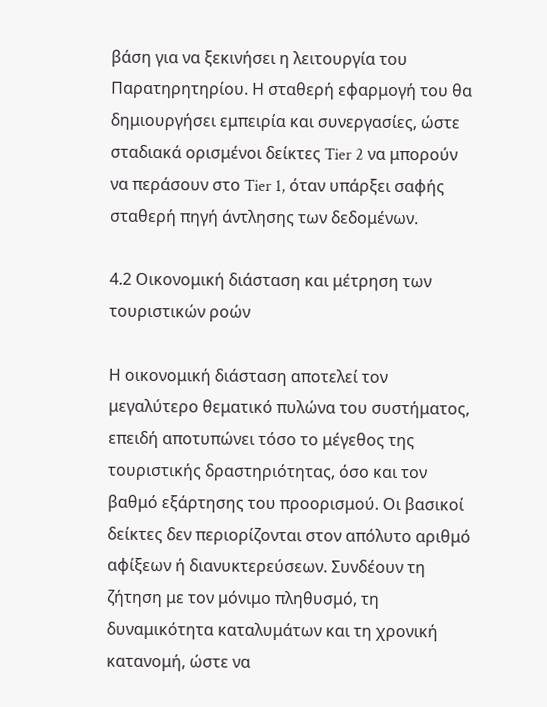βάση για να ξεκινήσει η λειτουργία του Παρατηρητηρίου. Η σταθερή εφαρμογή του θα δημιουργήσει εμπειρία και συνεργασίες, ώστε σταδιακά ορισμένοι δείκτες Tier 2 να μπορούν να περάσουν στο Tier 1, όταν υπάρξει σαφής σταθερή πηγή άντλησης των δεδομένων.

4.2 Οικονομική διάσταση και μέτρηση των τουριστικών ροών

Η οικονομική διάσταση αποτελεί τον μεγαλύτερο θεματικό πυλώνα του συστήματος, επειδή αποτυπώνει τόσο το μέγεθος της τουριστικής δραστηριότητας, όσο και τον βαθμό εξάρτησης του προορισμού. Οι βασικοί δείκτες δεν περιορίζονται στον απόλυτο αριθμό αφίξεων ή διανυκτερεύσεων. Συνδέουν τη ζήτηση με τον μόνιμο πληθυσμό, τη δυναμικότητα καταλυμάτων και τη χρονική κατανομή, ώστε να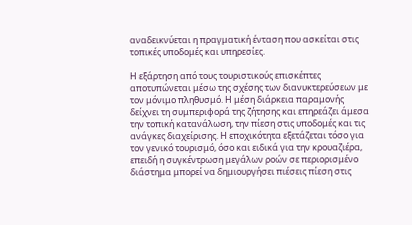αναδεικνύεται η πραγματική ένταση που ασκείται στις τοπικές υποδομές και υπηρεσίες.

Η εξάρτηση από τους τουριστικούς επισκέπτες αποτυπώνεται μέσω της σχέσης των διανυκτερεύσεων με τον μόνιμο πληθυσμό. Η μέση διάρκεια παραμονής δείχνει τη συμπεριφορά της ζήτησης και επηρεάζει άμεσα την τοπική κατανάλωση, την πίεση στις υποδομές και τις ανάγκες διαχείρισης. Η εποχικότητα εξετάζεται τόσο για τον γενικό τουρισμό, όσο και ειδικά για την κρουαζιέρα, επειδή η συγκέντρωση μεγάλων ροών σε περιορισμένο διάστημα μπορεί να δημιουργήσει πιέσεις πίεση στις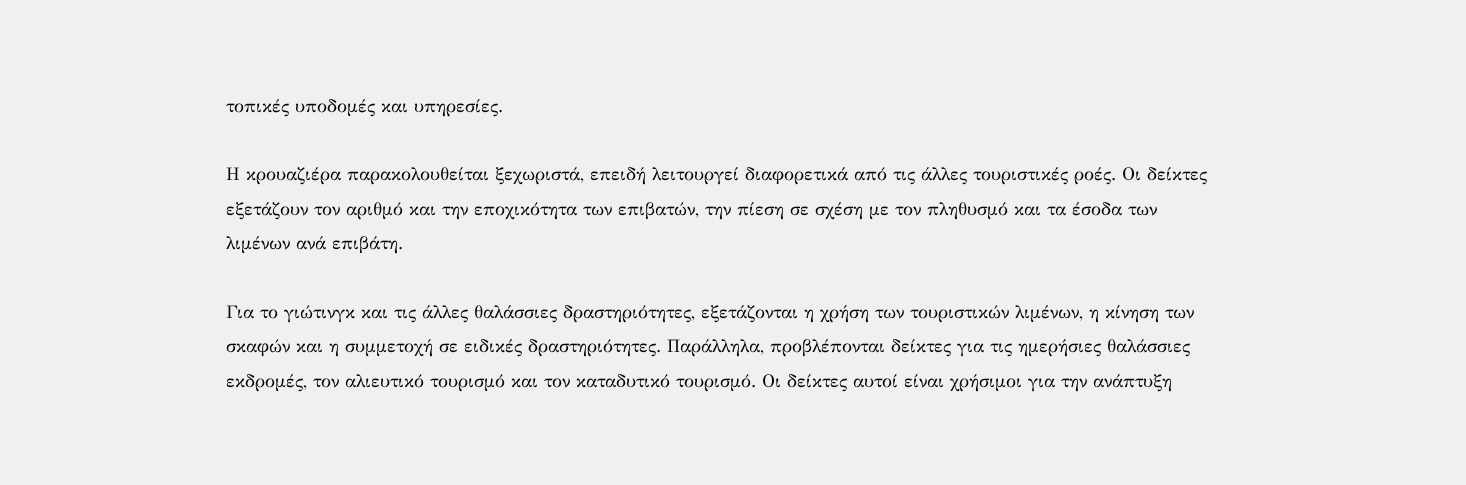τοπικές υποδομές και υπηρεσίες.

Η κρουαζιέρα παρακολουθείται ξεχωριστά, επειδή λειτουργεί διαφορετικά από τις άλλες τουριστικές ροές. Οι δείκτες εξετάζουν τον αριθμό και την εποχικότητα των επιβατών, την πίεση σε σχέση με τον πληθυσμό και τα έσοδα των λιμένων ανά επιβάτη.

Για το γιώτινγκ και τις άλλες θαλάσσιες δραστηριότητες, εξετάζονται η χρήση των τουριστικών λιμένων, η κίνηση των σκαφών και η συμμετοχή σε ειδικές δραστηριότητες. Παράλληλα, προβλέπονται δείκτες για τις ημερήσιες θαλάσσιες εκδρομές, τον αλιευτικό τουρισμό και τον καταδυτικό τουρισμό. Οι δείκτες αυτοί είναι χρήσιμοι για την ανάπτυξη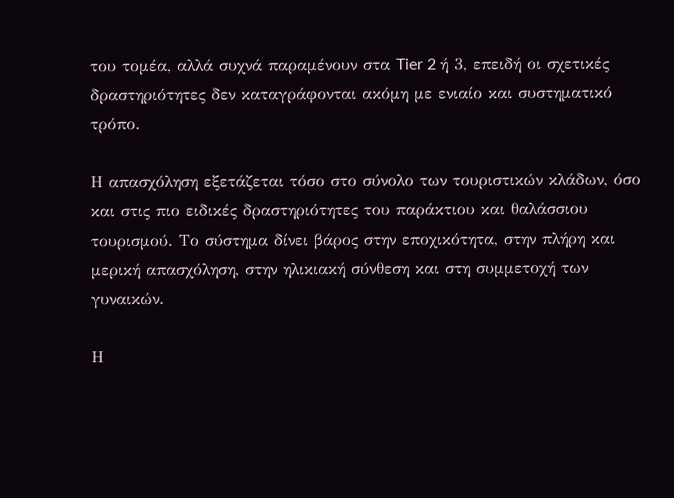του τομέα, αλλά συχνά παραμένουν στα Tier 2 ή 3, επειδή οι σχετικές δραστηριότητες δεν καταγράφονται ακόμη με ενιαίο και συστηματικό τρόπο.

Η απασχόληση εξετάζεται τόσο στο σύνολο των τουριστικών κλάδων, όσο και στις πιο ειδικές δραστηριότητες του παράκτιου και θαλάσσιου τουρισμού. Το σύστημα δίνει βάρος στην εποχικότητα, στην πλήρη και μερική απασχόληση, στην ηλικιακή σύνθεση και στη συμμετοχή των γυναικών.

Η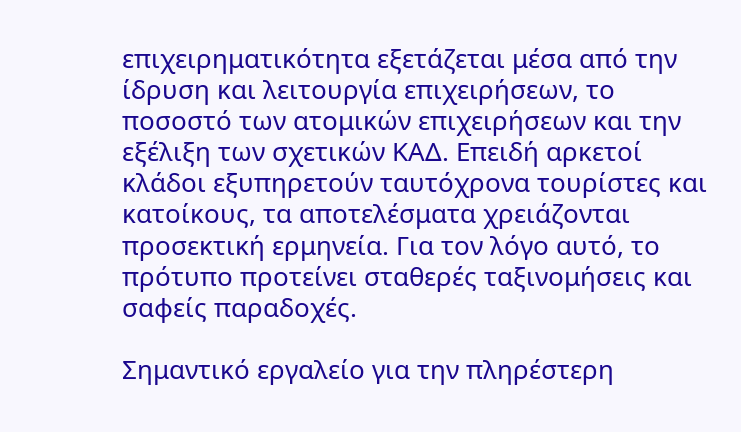επιχειρηματικότητα εξετάζεται μέσα από την ίδρυση και λειτουργία επιχειρήσεων, το ποσοστό των ατομικών επιχειρήσεων και την εξέλιξη των σχετικών ΚΑΔ. Επειδή αρκετοί κλάδοι εξυπηρετούν ταυτόχρονα τουρίστες και κατοίκους, τα αποτελέσματα χρειάζονται προσεκτική ερμηνεία. Για τον λόγο αυτό, το πρότυπο προτείνει σταθερές ταξινομήσεις και σαφείς παραδοχές.

Σημαντικό εργαλείο για την πληρέστερη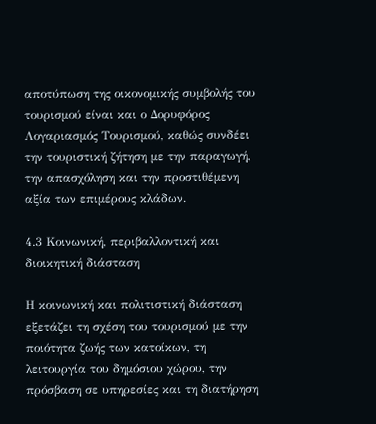αποτύπωση της οικονομικής συμβολής του τουρισμού είναι και ο Δορυφόρος Λογαριασμός Τουρισμού, καθώς συνδέει την τουριστική ζήτηση με την παραγωγή, την απασχόληση και την προστιθέμενη αξία των επιμέρους κλάδων.

4.3 Κοινωνική, περιβαλλοντική και διοικητική διάσταση

Η κοινωνική και πολιτιστική διάσταση εξετάζει τη σχέση του τουρισμού με την ποιότητα ζωής των κατοίκων, τη λειτουργία του δημόσιου χώρου, την πρόσβαση σε υπηρεσίες και τη διατήρηση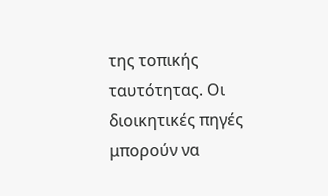της τοπικής ταυτότητας. Οι διοικητικές πηγές μπορούν να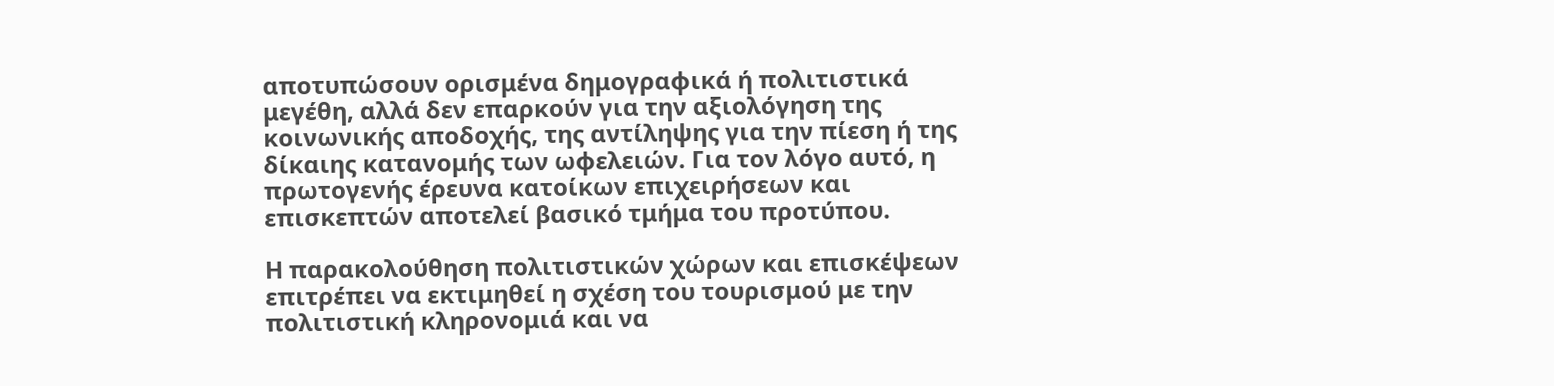αποτυπώσουν ορισμένα δημογραφικά ή πολιτιστικά μεγέθη, αλλά δεν επαρκούν για την αξιολόγηση της κοινωνικής αποδοχής, της αντίληψης για την πίεση ή της δίκαιης κατανομής των ωφελειών. Για τον λόγο αυτό, η πρωτογενής έρευνα κατοίκων επιχειρήσεων και επισκεπτών αποτελεί βασικό τμήμα του προτύπου.

Η παρακολούθηση πολιτιστικών χώρων και επισκέψεων επιτρέπει να εκτιμηθεί η σχέση του τουρισμού με την πολιτιστική κληρονομιά και να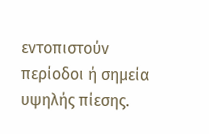εντοπιστούν περίοδοι ή σημεία υψηλής πίεσης.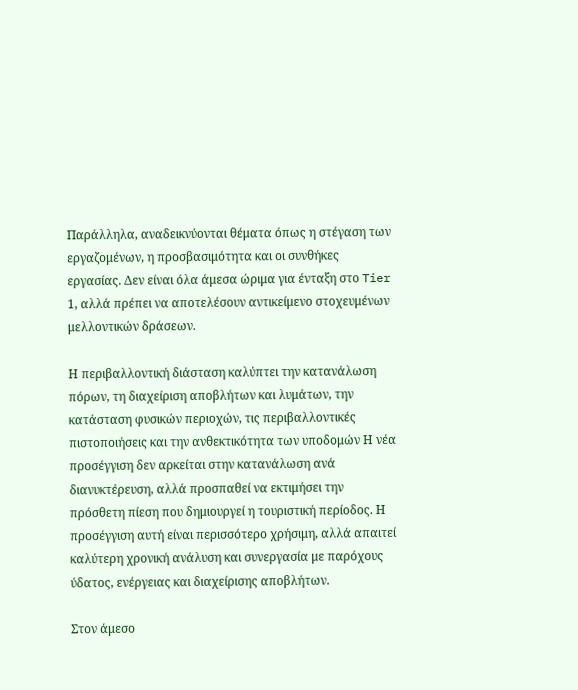Παράλληλα, αναδεικνύονται θέματα όπως η στέγαση των εργαζομένων, η προσβασιμότητα και οι συνθήκες εργασίας. Δεν είναι όλα άμεσα ώριμα για ένταξη στο Tier 1, αλλά πρέπει να αποτελέσουν αντικείμενο στοχευμένων μελλοντικών δράσεων.

Η περιβαλλοντική διάσταση καλύπτει την κατανάλωση πόρων, τη διαχείριση αποβλήτων και λυμάτων, την κατάσταση φυσικών περιοχών, τις περιβαλλοντικές πιστοποιήσεις και την ανθεκτικότητα των υποδομών Η νέα προσέγγιση δεν αρκείται στην κατανάλωση ανά διανυκτέρευση, αλλά προσπαθεί να εκτιμήσει την πρόσθετη πίεση που δημιουργεί η τουριστική περίοδος. Η προσέγγιση αυτή είναι περισσότερο χρήσιμη, αλλά απαιτεί καλύτερη χρονική ανάλυση και συνεργασία με παρόχους ύδατος, ενέργειας και διαχείρισης αποβλήτων.

Στον άμεσο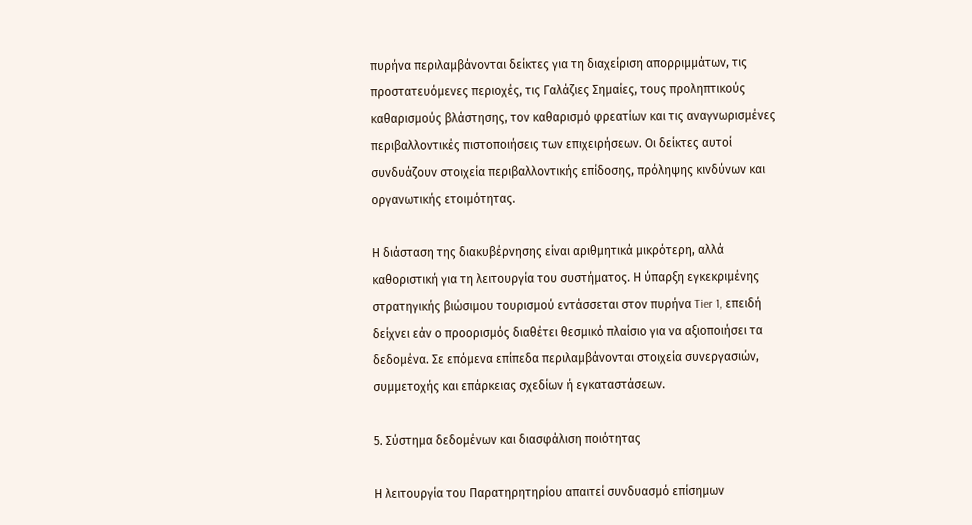πυρήνα περιλαμβάνονται δείκτες για τη διαχείριση απορριμμάτων, τις προστατευόμενες περιοχές, τις Γαλάζιες Σημαίες, τους προληπτικούς καθαρισμούς βλάστησης, τον καθαρισμό φρεατίων και τις αναγνωρισμένες περιβαλλοντικές πιστοποιήσεις των επιχειρήσεων. Οι δείκτες αυτοί συνδυάζουν στοιχεία περιβαλλοντικής επίδοσης, πρόληψης κινδύνων και οργανωτικής ετοιμότητας.

Η διάσταση της διακυβέρνησης είναι αριθμητικά μικρότερη, αλλά καθοριστική για τη λειτουργία του συστήματος. Η ύπαρξη εγκεκριμένης στρατηγικής βιώσιμου τουρισμού εντάσσεται στον πυρήνα Tier 1, επειδή δείχνει εάν ο προορισμός διαθέτει θεσμικό πλαίσιο για να αξιοποιήσει τα δεδομένα. Σε επόμενα επίπεδα περιλαμβάνονται στοιχεία συνεργασιών, συμμετοχής και επάρκειας σχεδίων ή εγκαταστάσεων.

5. Σύστημα δεδομένων και διασφάλιση ποιότητας

Η λειτουργία του Παρατηρητηρίου απαιτεί συνδυασμό επίσημων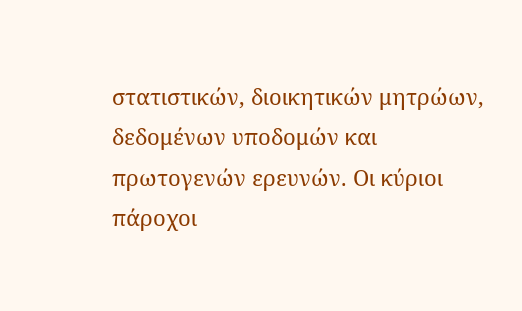στατιστικών, διοικητικών μητρώων, δεδομένων υποδομών και πρωτογενών ερευνών. Οι κύριοι πάροχοι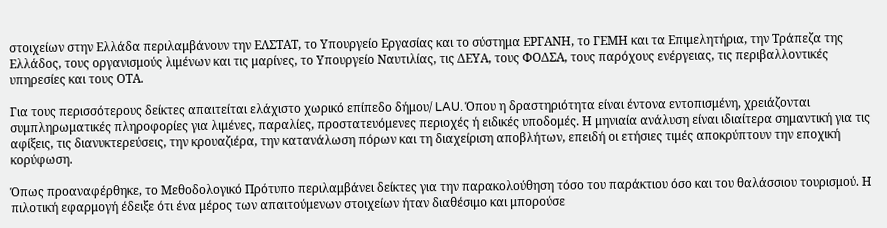στοιχείων στην Ελλάδα περιλαμβάνουν την ΕΛΣΤΑΤ, το Υπουργείο Εργασίας και το σύστημα ΕΡΓΑΝΗ, το ΓΕΜΗ και τα Επιμελητήρια, την Τράπεζα της Ελλάδος, τους οργανισμούς λιμένων και τις μαρίνες, το Υπουργείο Ναυτιλίας, τις ΔΕΥΑ, τους ΦΟΔΣΑ, τους παρόχους ενέργειας, τις περιβαλλοντικές υπηρεσίες και τους ΟΤΑ.

Για τους περισσότερους δείκτες απαιτείται ελάχιστο χωρικό επίπεδο δήμου/ LAU. Όπου η δραστηριότητα είναι έντονα εντοπισμένη, χρειάζονται συμπληρωματικές πληροφορίες για λιμένες, παραλίες, προστατευόμενες περιοχές ή ειδικές υποδομές. Η μηνιαία ανάλυση είναι ιδιαίτερα σημαντική για τις αφίξεις, τις διανυκτερεύσεις, την κρουαζιέρα, την κατανάλωση πόρων και τη διαχείριση αποβλήτων, επειδή οι ετήσιες τιμές αποκρύπτουν την εποχική κορύφωση.

Όπως προαναφέρθηκε, το Μεθοδολογικό Πρότυπο περιλαμβάνει δείκτες για την παρακολούθηση τόσο του παράκτιου όσο και του θαλάσσιου τουρισμού. Η πιλοτική εφαρμογή έδειξε ότι ένα μέρος των απαιτούμενων στοιχείων ήταν διαθέσιμο και μπορούσε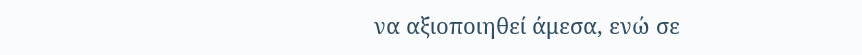να αξιοποιηθεί άμεσα, ενώ σε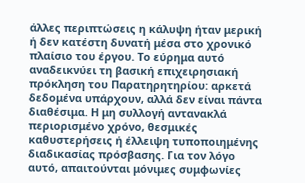άλλες περιπτώσεις η κάλυψη ήταν μερική ή δεν κατέστη δυνατή μέσα στο χρονικό πλαίσιο του έργου. Το εύρημα αυτό αναδεικνύει τη βασική επιχειρησιακή πρόκληση του Παρατηρητηρίου: αρκετά δεδομένα υπάρχουν, αλλά δεν είναι πάντα διαθέσιμα. Η μη συλλογή αντανακλά περιορισμένο χρόνο, θεσμικές καθυστερήσεις ή έλλειψη τυποποιημένης διαδικασίας πρόσβασης. Για τον λόγο αυτό, απαιτούνται μόνιμες συμφωνίες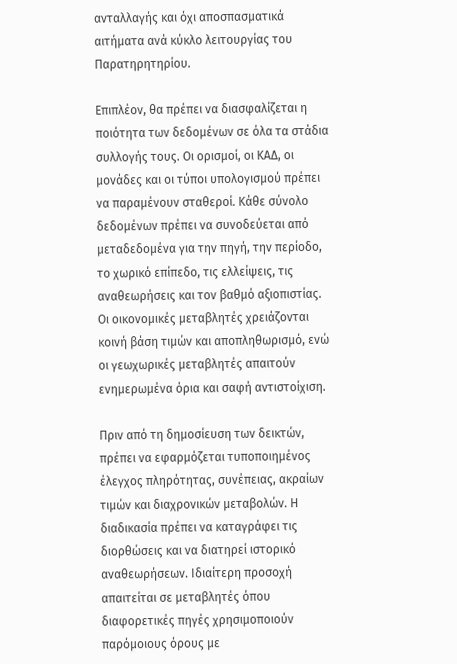ανταλλαγής και όχι αποσπασματικά αιτήματα ανά κύκλο λειτουργίας του Παρατηρητηρίου.

Επιπλέον, θα πρέπει να διασφαλίζεται η ποιότητα των δεδομένων σε όλα τα στάδια συλλογής τους. Οι ορισμοί, οι ΚΑΔ, οι μονάδες και οι τύποι υπολογισμού πρέπει να παραμένουν σταθεροί. Κάθε σύνολο δεδομένων πρέπει να συνοδεύεται από μεταδεδομένα για την πηγή, την περίοδο, το χωρικό επίπεδο, τις ελλείψεις, τις αναθεωρήσεις και τον βαθμό αξιοπιστίας. Οι οικονομικές μεταβλητές χρειάζονται κοινή βάση τιμών και αποπληθωρισμό, ενώ οι γεωχωρικές μεταβλητές απαιτούν ενημερωμένα όρια και σαφή αντιστοίχιση.

Πριν από τη δημοσίευση των δεικτών, πρέπει να εφαρμόζεται τυποποιημένος έλεγχος πληρότητας, συνέπειας, ακραίων τιμών και διαχρονικών μεταβολών. Η διαδικασία πρέπει να καταγράφει τις διορθώσεις και να διατηρεί ιστορικό αναθεωρήσεων. Ιδιαίτερη προσοχή απαιτείται σε μεταβλητές όπου διαφορετικές πηγές χρησιμοποιούν παρόμοιους όρους με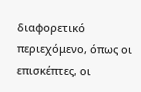διαφορετικό περιεχόμενο, όπως οι επισκέπτες, οι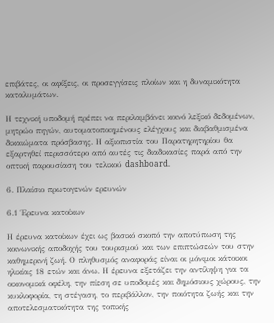επιβάτες, οι αφίξεις, οι προσεγγίσεις πλοίων και η δυναμικότητα καταλυμάτων.

Η τεχνική υποδομή πρέπει να περιλαμβάνει κοινό λεξικό δεδομένων, μητρώο πηγών, αυτοματοποιημένους ελέγχους και διαβαθμισμένα δικαιώματα πρόσβασης. Η αξιοπιστία του Παρατηρητηρίου θα εξαρτηθεί περισσότερο από αυτές τις διαδικασίες παρά από την οπτική παρουσίαση του τελικού dashboard.

6. Πλαίσιο πρωτογενών ερευνών

6.1 Έρευνα κατοίκων

Η έρευνα κατοίκων έχει ως βασικό σκοπό την αποτύπωση της κοινωνικής αποδοχής του τουρισμού και των επιπτώσεών του στην καθημερινή ζωή. Ο πληθυσμός αναφοράς είναι οι μόνιμοι κάτοικοι ηλικίας 18 ετών και άνω. Η έρευνα εξετάζει την αντίληψη για τα οικονομικά οφέλη, την πίεση σε υποδομές και δημόσιους χώρους, την κυκλοφορία, τη στέγαση, το περιβάλλον, την ποιότητα ζωής και την αποτελεσματικότητα της τοπικής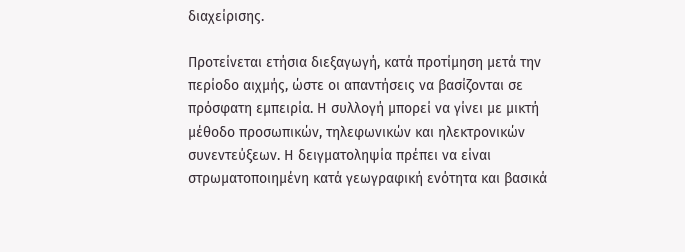διαχείρισης.

Προτείνεται ετήσια διεξαγωγή, κατά προτίμηση μετά την περίοδο αιχμής, ώστε οι απαντήσεις να βασίζονται σε πρόσφατη εμπειρία. Η συλλογή μπορεί να γίνει με μικτή μέθοδο προσωπικών, τηλεφωνικών και ηλεκτρονικών συνεντεύξεων. Η δειγματοληψία πρέπει να είναι στρωματοποιημένη κατά γεωγραφική ενότητα και βασικά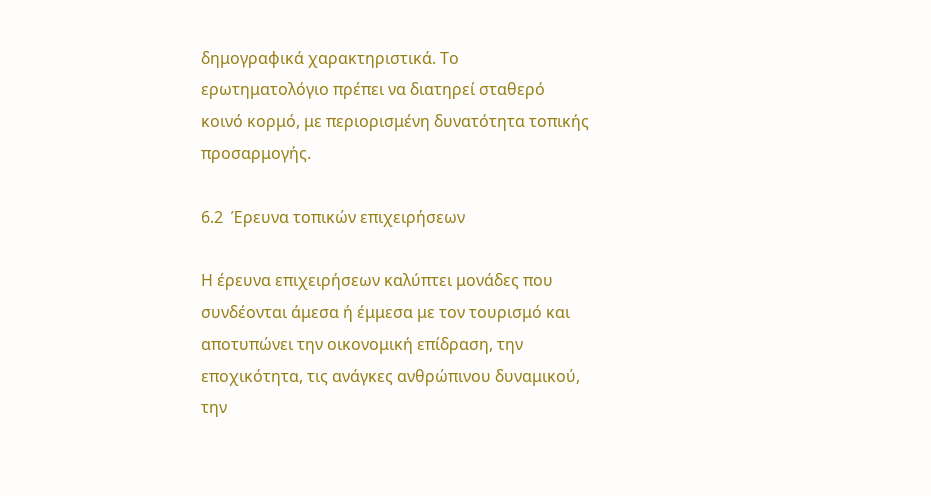δημογραφικά χαρακτηριστικά. Το ερωτηματολόγιο πρέπει να διατηρεί σταθερό κοινό κορμό, με περιορισμένη δυνατότητα τοπικής προσαρμογής.

6.2  Έρευνα τοπικών επιχειρήσεων

Η έρευνα επιχειρήσεων καλύπτει μονάδες που συνδέονται άμεσα ή έμμεσα με τον τουρισμό και αποτυπώνει την οικονομική επίδραση, την εποχικότητα, τις ανάγκες ανθρώπινου δυναμικού, την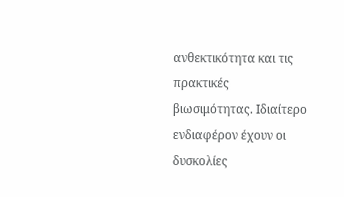ανθεκτικότητα και τις πρακτικές βιωσιμότητας. Ιδιαίτερο ενδιαφέρον έχουν οι δυσκολίες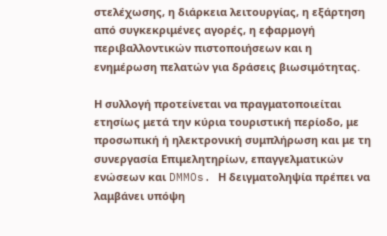στελέχωσης, η διάρκεια λειτουργίας, η εξάρτηση από συγκεκριμένες αγορές, η εφαρμογή περιβαλλοντικών πιστοποιήσεων και η ενημέρωση πελατών για δράσεις βιωσιμότητας.

Η συλλογή προτείνεται να πραγματοποιείται ετησίως μετά την κύρια τουριστική περίοδο, με προσωπική ή ηλεκτρονική συμπλήρωση και με τη συνεργασία Επιμελητηρίων, επαγγελματικών ενώσεων και DMMOs. Η δειγματοληψία πρέπει να λαμβάνει υπόψη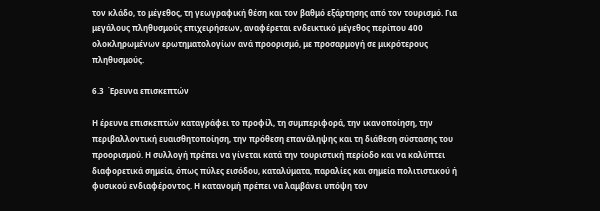τον κλάδο, το μέγεθος, τη γεωγραφική θέση και τον βαθμό εξάρτησης από τον τουρισμό. Για μεγάλους πληθυσμούς επιχειρήσεων, αναφέρεται ενδεικτικό μέγεθος περίπου 400 ολοκληρωμένων ερωτηματολογίων ανά προορισμό, με προσαρμογή σε μικρότερους πληθυσμούς.

6.3  Έρευνα επισκεπτών

Η έρευνα επισκεπτών καταγράφει το προφίλ, τη συμπεριφορά, την ικανοποίηση, την περιβαλλοντική ευαισθητοποίηση, την πρόθεση επανάληψης και τη διάθεση σύστασης του προορισμού. Η συλλογή πρέπει να γίνεται κατά την τουριστική περίοδο και να καλύπτει διαφορετικά σημεία, όπως πύλες εισόδου, καταλύματα, παραλίες και σημεία πολιτιστικού ή φυσικού ενδιαφέροντος. Η κατανομή πρέπει να λαμβάνει υπόψη τον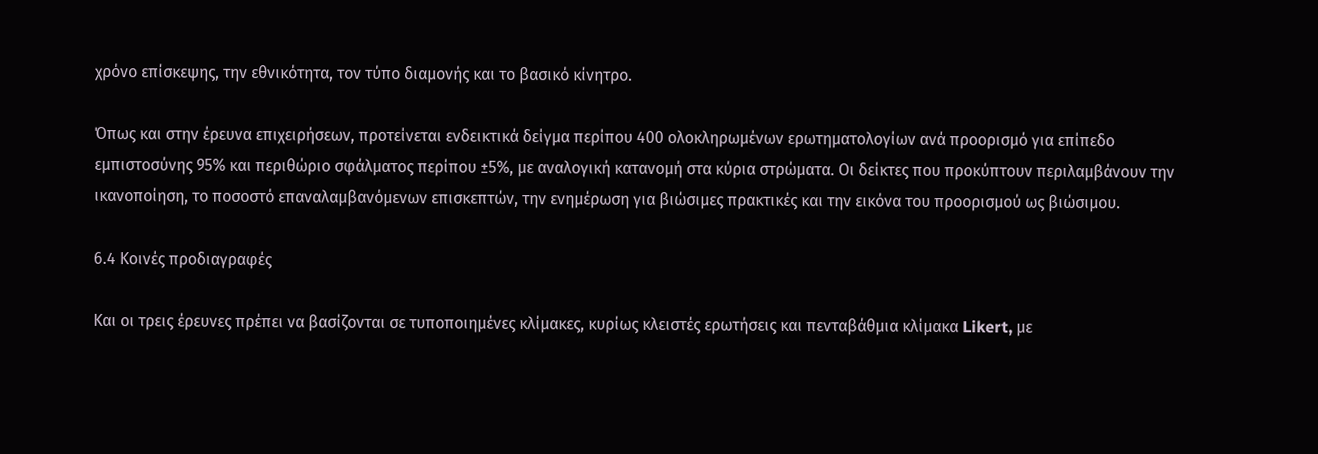χρόνο επίσκεψης, την εθνικότητα, τον τύπο διαμονής και το βασικό κίνητρο.

Όπως και στην έρευνα επιχειρήσεων, προτείνεται ενδεικτικά δείγμα περίπου 400 ολοκληρωμένων ερωτηματολογίων ανά προορισμό για επίπεδο εμπιστοσύνης 95% και περιθώριο σφάλματος περίπου ±5%, με αναλογική κατανομή στα κύρια στρώματα. Οι δείκτες που προκύπτουν περιλαμβάνουν την ικανοποίηση, το ποσοστό επαναλαμβανόμενων επισκεπτών, την ενημέρωση για βιώσιμες πρακτικές και την εικόνα του προορισμού ως βιώσιμου.

6.4 Κοινές προδιαγραφές

Και οι τρεις έρευνες πρέπει να βασίζονται σε τυποποιημένες κλίμακες, κυρίως κλειστές ερωτήσεις και πενταβάθμια κλίμακα Likert, με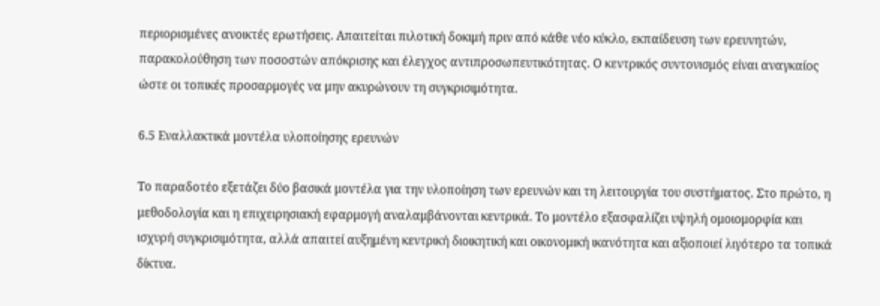περιορισμένες ανοικτές ερωτήσεις. Απαιτείται πιλοτική δοκιμή πριν από κάθε νέο κύκλο, εκπαίδευση των ερευνητών, παρακολούθηση των ποσοστών απόκρισης και έλεγχος αντιπροσωπευτικότητας. Ο κεντρικός συντονισμός είναι αναγκαίος ώστε οι τοπικές προσαρμογές να μην ακυρώνουν τη συγκρισιμότητα.

6.5 Εναλλακτικά μοντέλα υλοποίησης ερευνών

Το παραδοτέο εξετάζει δύο βασικά μοντέλα για την υλοποίηση των ερευνών και τη λειτουργία του συστήματος. Στο πρώτο, η μεθοδολογία και η επιχειρησιακή εφαρμογή αναλαμβάνονται κεντρικά. Το μοντέλο εξασφαλίζει υψηλή ομοιομορφία και ισχυρή συγκρισιμότητα, αλλά απαιτεί αυξημένη κεντρική διοικητική και οικονομική ικανότητα και αξιοποιεί λιγότερο τα τοπικά δίκτυα.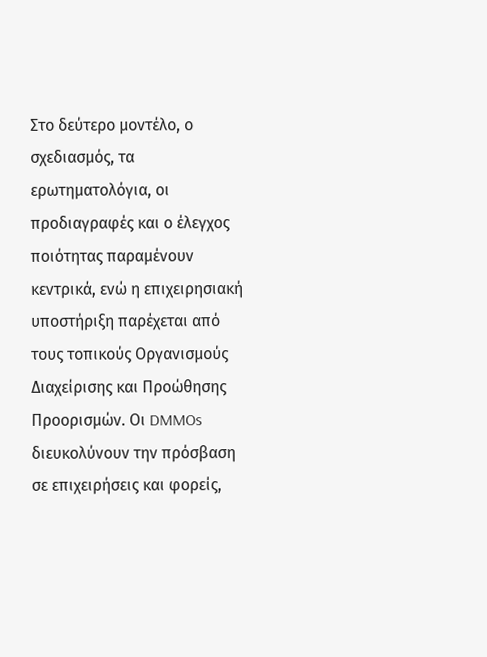Στο δεύτερο μοντέλο, ο σχεδιασμός, τα ερωτηματολόγια, οι προδιαγραφές και ο έλεγχος ποιότητας παραμένουν κεντρικά, ενώ η επιχειρησιακή υποστήριξη παρέχεται από τους τοπικούς Οργανισμούς Διαχείρισης και Προώθησης Προορισμών. Οι DMMOs διευκολύνουν την πρόσβαση σε επιχειρήσεις και φορείς,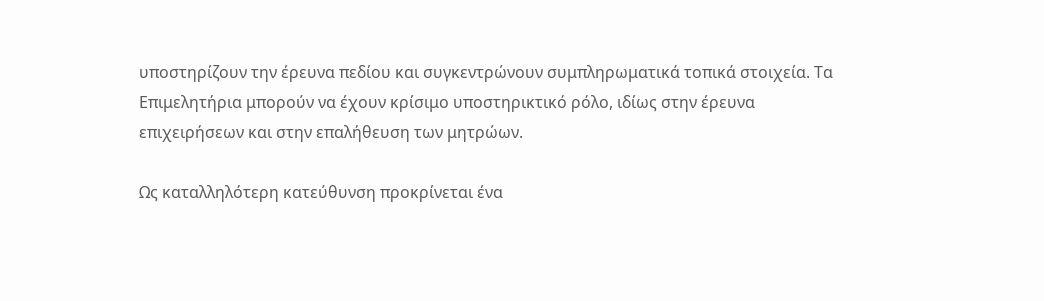υποστηρίζουν την έρευνα πεδίου και συγκεντρώνουν συμπληρωματικά τοπικά στοιχεία. Τα Επιμελητήρια μπορούν να έχουν κρίσιμο υποστηρικτικό ρόλο, ιδίως στην έρευνα επιχειρήσεων και στην επαλήθευση των μητρώων.

Ως καταλληλότερη κατεύθυνση προκρίνεται ένα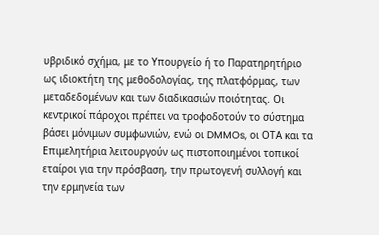υβριδικό σχήμα, με το Υπουργείο ή το Παρατηρητήριο ως ιδιοκτήτη της μεθοδολογίας, της πλατφόρμας, των μεταδεδομένων και των διαδικασιών ποιότητας. Οι κεντρικοί πάροχοι πρέπει να τροφοδοτούν το σύστημα βάσει μόνιμων συμφωνιών, ενώ οι DMMOs, οι ΟΤΑ και τα Επιμελητήρια λειτουργούν ως πιστοποιημένοι τοπικοί εταίροι για την πρόσβαση, την πρωτογενή συλλογή και την ερμηνεία των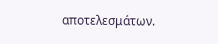αποτελεσμάτων.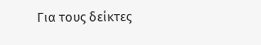Για τους δείκτες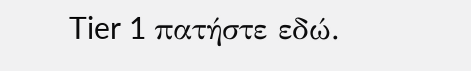Tier 1 πατήστε εδώ.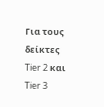Για τους δείκτες Tier 2 και Tier 3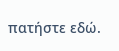πατήστε εδώ.